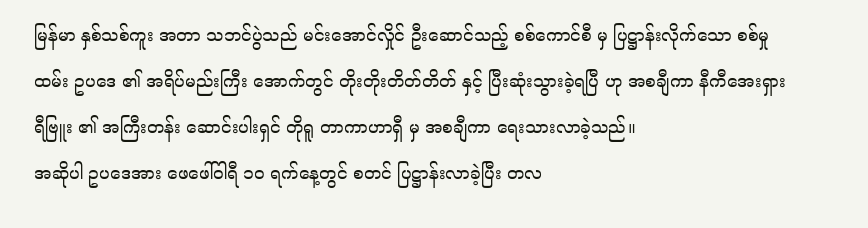မြန်မာ နှစ်သစ်ကူး အတာ သဘင်ပွဲသည် မင်းအောင်လှိုင် ဦးဆောင်သည့် စစ်ကောင်စီ မှ ပြဋ္ဌာန်းလိုက်သော စစ်မှု ထမ်း ဥပဒေ ၏ အရိပ်မည်းကြီး အောက်တွင် တိုးတိုးတိတ်တိတ် နှင့် ပြီးဆုံးသွားခဲ့ရပြီ ဟု အစချီကာ နီကီအေးရှား ရီဗြူး ၏ အကြီးတန်း ဆောင်းပါးရှင် တိုရူ တာကာဟာရှီ မှ အစချီကာ ရေးသားလာခဲ့သည်။
အဆိုပါ ဥပဒေအား ဖေဖေါ်ဝါရီ ၁၀ ရက်နေ့တွင် စတင် ပြဋ္ဌာန်းလာခဲ့ပြီး တလ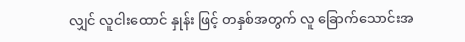လျှင် လူငါးထောင် နှုန်း ဖြင့် တနှစ်အတွက် လူ ခြောက်သောင်းအ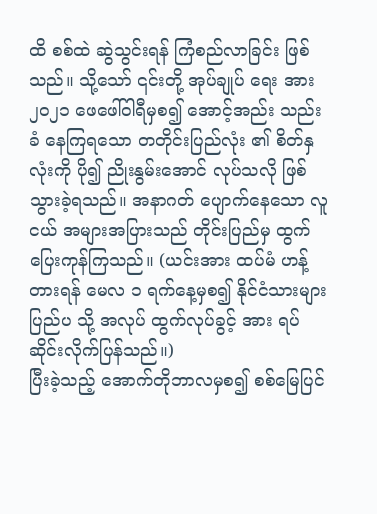ထိ စစ်ထဲ ဆွဲသွင်းရန် ကြံစည်လာခြင်း ဖြစ်သည်။ သို့သော် ၎င်းတို့ အုပ်ချုပ် ရေး အား ၂၀၂၁ ဖေဖေါ်ဝါရီမှစ၍ အောင့်အည်း သည်းခံ နေကြရသော တတိုင်းပြည်လုံး ၏ စိတ်နှလုံးကို ပို၍ ညိုးနွမ်းအောင် လုပ်သလို ဖြစ်သွားခဲ့ရသည်။ အနာဂတ် ပျောက်နေသော လူငယ် အများအပြားသည် တိုင်းပြည်မှ ထွက်ပြေးကုန်ကြသည်။ (ယင်းအား ထပ်မံ ဟန့်တားရန် မေလ ၁ ရက်နေ့မှစ၍ နိုင်ငံသားများ ပြည်ပ သို့ အလုပ် ထွက်လုပ်ခွင့် အား ရပ်ဆိုင်းလိုက်ပြန်သည်။)
ပြီးခဲ့သည့် အောက်တိုဘာလမှစ၍ စစ်မြေပြင်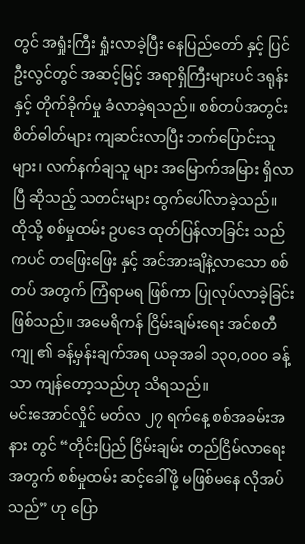တွင် အရှုံးကြီး ရှုံးလာခဲ့ပြီး နေပြည်တော် နှင့် ပြင်ဦးလွင်တွင် အဆင့်မြင့် အရာရှိကြီးများပင် ဒရုန်း နှင့် တိုက်ခိုက်မှု ခံလာခဲ့ရသည်။ စစ်တပ်အတွင်း စိတ်ဓါတ်များ ကျဆင်းလာပြီး ဘက်ပြောင်းသူများ၊ လက်နက်ချသူ များ အမြောက်အမြား ရှိလာပြီ ဆိုသည့် သတင်းများ ထွက်ပေါ်လာခဲ့သည်။
ထိုသို့ စစ်မှုထမ်း ဥပဒေ ထုတ်ပြန်လာခြင်း သည်ကပင် တဖြေးဖြေး နှင့် အင်အားချိနဲ့လာသော စစ်တပ် အတွက် ကြံရာမရ ဖြစ်ကာ ပြုလုပ်လာခဲ့ခြင်း ဖြစ်သည်။ အမေရိကန် ငြိမ်းချမ်းရေး အင်စတီကျု ၏ ခန့်မှန်းချက်အရ ယခုအခါ ၁၃၀,၀၀၀ ခန့်သာ ကျန်တော့သည်ဟု သိရသည်။
မင်းအောင်လှိုင် မတ်လ ၂၇ ရက်နေ့ စစ်အခမ်းအနား တွင် “တိုင်းပြည် ငြိမ်းချမ်း တည်ငြိမ်လာရေး အတွက် စစ်မှုထမ်း ဆင့်ခေါ်ဖို့ မဖြစ်မနေ လိုအပ်သည်” ဟု ပြော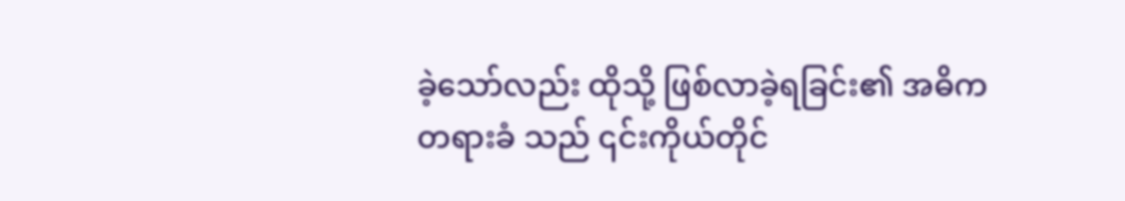ခဲ့သော်လည်း ထိုသို့ ဖြစ်လာခဲ့ရခြင်း၏ အဓိက တရားခံ သည် ၎င်းကိုယ်တိုင်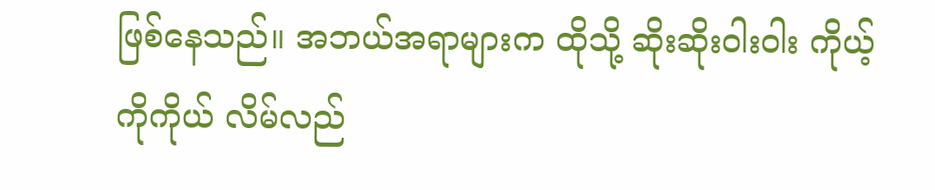ဖြစ်နေသည်။ အဘယ်အရာများက ထိုသို့ ဆိုးဆိုးဝါးဝါး ကိုယ့်ကိုကိုယ် လိမ်လည်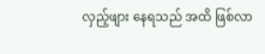လှည့်ဖျား နေရသည် အထိ ဖြစ်လာ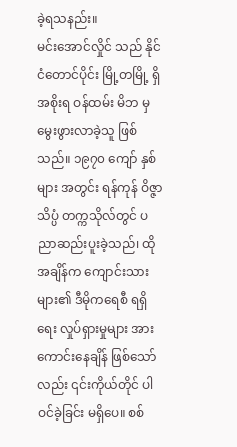ခဲ့ရသနည်း။
မင်းအောင်လှိုင် သည် နိုင်ငံတောင်ပိုင်း မြို့တမြို့ ရှိ အစိုးရ ဝန်ထမ်း မိဘ မှ မွေးဖွားလာခဲ့သူ ဖြစ်သည်။ ၁၉၇၀ ကျော် နှစ်များ အတွင်း ရန်ကုန် ဝိဇ္ဇာ သိပ္ပံ တက္ကသိုလ်တွင် ပညာဆည်းပူးခဲ့သည်၊ ထိုအချိန်က ကျောင်းသားများ၏ ဒီမိုကရေစီ ရရှိရေး လှုပ်ရှားမှုများ အားကောင်းနေချိန် ဖြစ်သော်လည်း ၎င်းကိုယ်တိုင် ပါဝင်ခဲ့ခြင်း မရှိပေ။ စစ်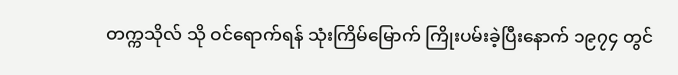တက္ကသိုလ် သို ဝင်ရောက်ရန် သုံးကြိမ်မြောက် ကြိုးပမ်းခဲ့ပြီးနောက် ၁၉၇၄ တွင်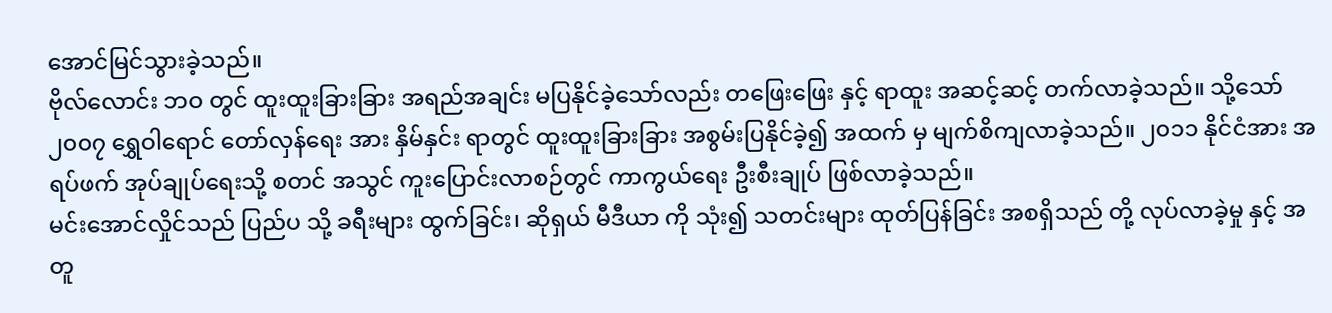အောင်မြင်သွားခဲ့သည်။
ဗိုလ်လောင်း ဘဝ တွင် ထူးထူးခြားခြား အရည်အချင်း မပြနိုင်ခဲ့သော်လည်း တဖြေးဖြေး နှင့် ရာထူး အဆင့်ဆင့် တက်လာခဲ့သည်။ သို့သော် ၂၀၀၇ ရွှေဝါရောင် တော်လှန်ရေး အား နှိမ်နှင်း ရာတွင် ထူးထူးခြားခြား အစွမ်းပြနိုင်ခဲ့၍ အထက် မှ မျက်စိကျလာခဲ့သည်။ ၂၀၁၁ နိုင်ငံအား အရပ်ဖက် အုပ်ချုပ်ရေးသို့ စတင် အသွင် ကူးပြောင်းလာစဉ်တွင် ကာကွယ်ရေး ဦးစီးချုပ် ဖြစ်လာခဲ့သည်။
မင်းအောင်လှိုင်သည် ပြည်ပ သို့ ခရီးများ ထွက်ခြင်း၊ ဆိုရှယ် မီဒီယာ ကို သုံး၍ သတင်းများ ထုတ်ပြန်ခြင်း အစရှိသည် တို့ လုပ်လာခဲ့မှု နှင့် အတူ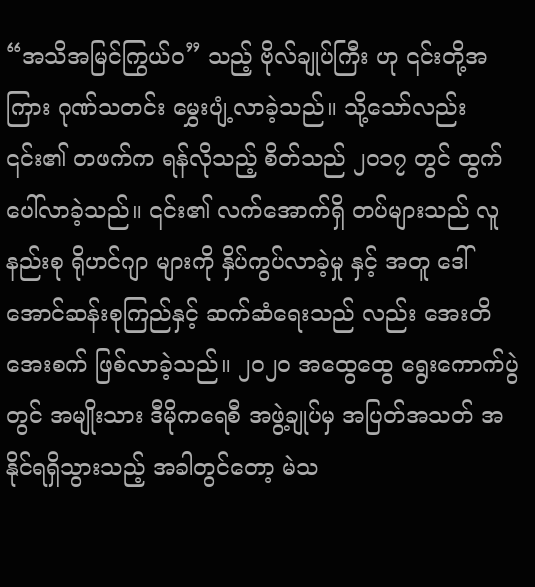“အသိအမြင်ကြွယ်ဝ” သည့် ဗိုလ်ချုပ်ကြီး ဟု ၎င်းတို့အကြား ဂုဏ်သတင်း မွှေးပျံ့လာခဲ့သည်။ သို့သော်လည်း ၎င်း၏ တဖက်က ရန်လိုသည့် စိတ်သည် ၂၀၁၇ တွင် ထွက်ပေါ်လာခဲ့သည်။ ၎င်း၏ လက်အောက်ရှိ တပ်များသည် လူနည်းစု ရိုဟင်ဂျာ များကို နှိပ်ကွပ်လာခဲ့မှု နှင့် အတူ ဒေါ်အောင်ဆန်းစုကြည်နှင့် ဆက်ဆံရေးသည် လည်း အေးတိအေးစက် ဖြစ်လာခဲ့သည်။ ၂၀၂၀ အထွေထွေ ရွေးကောက်ပွဲတွင် အမျိုးသား ဒီမိုကရေစီ အဖွဲ့ချုပ်မှ အပြတ်အသတ် အနိုင်ရရှိသွားသည့် အခါတွင်တော့ မဲသ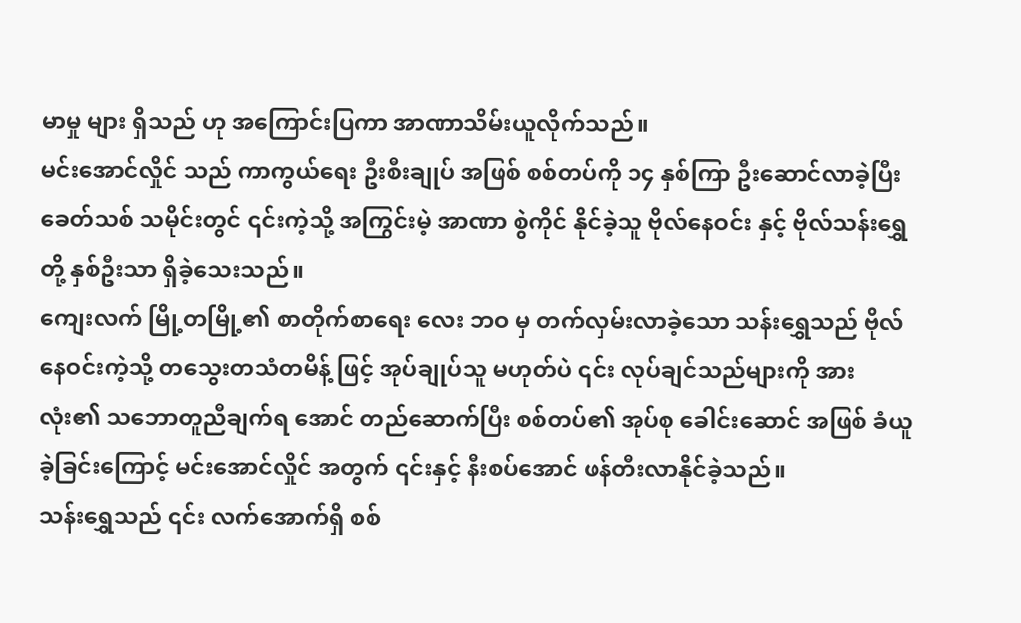မာမှု များ ရှိသည် ဟု အကြောင်းပြကာ အာဏာသိမ်းယူလိုက်သည်။
မင်းအောင်လှိုင် သည် ကာကွယ်ရေး ဦးစီးချုပ် အဖြစ် စစ်တပ်ကို ၁၄ နှစ်ကြာ ဦးဆောင်လာခဲ့ပြီး ခေတ်သစ် သမိုင်းတွင် ၎င်းကဲ့သို့ အကြွင်းမဲ့ အာဏာ စွဲကိုင် နိုင်ခဲ့သူ ဗိုလ်နေဝင်း နှင့် ဗိုလ်သန်းရွှေ တို့ နှစ်ဦးသာ ရှိခဲ့သေးသည်။
ကျေးလက် မြို့တမြို့၏ စာတိုက်စာရေး လေး ဘဝ မှ တက်လှမ်းလာခဲ့သော သန်းရွှေသည် ဗိုလ်နေဝင်းကဲ့သို့ တသွေးတသံတမိန့် ဖြင့် အုပ်ချုပ်သူ မဟုတ်ပဲ ၎င်း လုပ်ချင်သည်များကို အားလုံး၏ သဘောတူညီချက်ရ အောင် တည်ဆောက်ပြီး စစ်တပ်၏ အုပ်စု ခေါင်းဆောင် အဖြစ် ခံယူခဲ့ခြင်းကြောင့် မင်းအောင်လှိုင် အတွက် ၎င်းနှင့် နီးစပ်အောင် ဖန်တီးလာနိုင်ခဲ့သည်။
သန်းရွှေသည် ၎င်း လက်အောက်ရှိ စစ်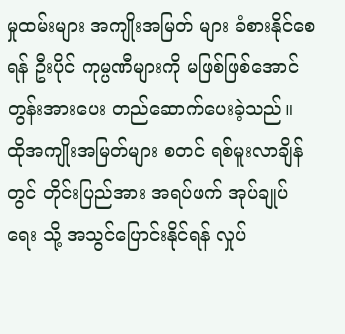မှုထမ်းများ အကျိုးအမြတ် များ ခံစားနိုင်စေရန် ဦးပိုင် ကုမ္ပဏီများကို မဖြစ်ဖြစ်အောင် တွန်းအားပေး တည်ဆောက်ပေးခဲ့သည်။ ထိုအကျိုးအမြတ်များ စတင် ရစ်မူးလာချိန်တွင် တိုင်းပြည်အား အရပ်ဖက် အုပ်ချုပ်ရေး သို့ အသွင်ပြောင်းနိုင်ရန် လှုပ်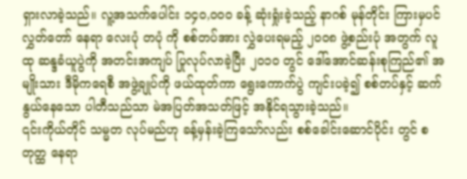ရှားလာခဲ့သည်။ လူ့အသက်ပေါင်း ၁၄၀,၀၀၀ ခန့် ဆုံးရှုံးခဲ့သည့် နာဂစ် မုန်တိုင်း ကြားမှပင် လွှတ်တော် နေရာ လေးပုံ တပုံ ကို စစ်တပ်အား လွှဲပေးရမည့် ၂၀၀၈ ဖွဲ့စည်းပုံ အတွက် လူထု ဆန္ဒခံယူပွဲကို အတင်းအကျပ် ပြုလုပ်လာခဲ့ပြီး ၂၀၁၀ တွင် ဒေါ်အောင်ဆန်းစုကြည်၏ အမျိုးသား ဒီမိုကရေစီ အဖွဲ့ချုပ်ကို ဖယ်ထုတ်ကာ ရွေးကောက်ပွဲ ကျင်းပခဲ့၍ စစ်တပ်နှင့် ဆက်နွယ်နေသော ပါတီသည်သာ မဲအပြတ်အသတ်ဖြင့် အနိုင်ရသွားခဲ့သည်။
၎င်းကိုယ်တိုင် သမ္မတ လုပ်မည်ဟု ခန့်မှန်းခဲ့ကြသော်လည်း စစ်ခေါင်းဆောင်ပိုင်း တွင် စတုတ္ထ နေရာ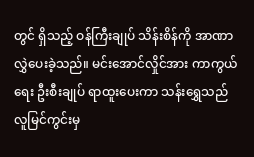တွင် ရှိသည့် ဝန်ကြီးချုပ် သိန်းစိန်ကို အာဏာလွှဲပေးခဲ့သည်။ မင်းအောင်လှိုင်အား ကာကွယ်ရေး ဦးစီးချုပ် ရာထူးပေးကာ သန်းရွှေသည် လူမြင်ကွင်းမှ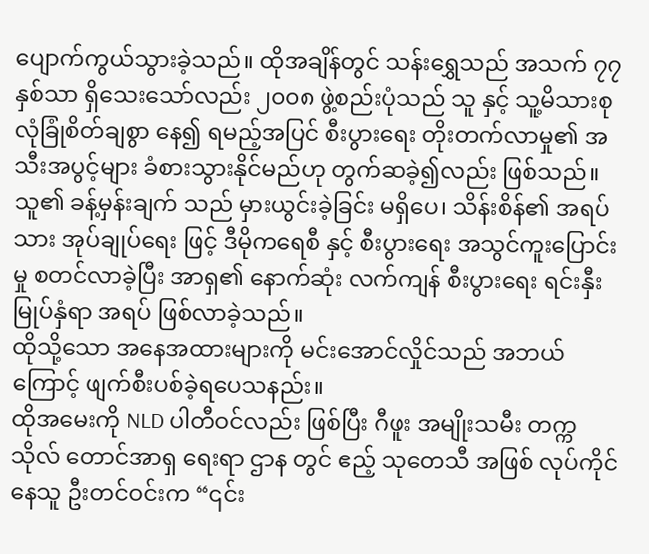ပျောက်ကွယ်သွားခဲ့သည်။ ထိုအချိန်တွင် သန်းရွှေသည် အသက် ၇၇ နှစ်သာ ရှိသေးသော်လည်း ၂၀၀၈ ဖွဲ့စည်းပုံသည် သူ နှင့် သူ့မိသားစု လုံခြုံစိတ်ချစွာ နေ၍ ရမည့်အပြင် စီးပွားရေး တိုးတက်လာမှု၏ အသီးအပွင့်များ ခံစားသွားနိုင်မည်ဟု တွက်ဆခဲ့၍လည်း ဖြစ်သည်။
သူ၏ ခန့်မှန်းချက် သည် မှားယွင်းခဲ့ခြင်း မရှိပေ၊ သိန်းစိန်၏ အရပ်သား အုပ်ချုပ်ရေး ဖြင့် ဒီမိုကရေစီ နှင့် စီးပွားရေး အသွင်ကူးပြောင်းမှု စတင်လာခဲ့ပြီး အာရှ၏ နောက်ဆုံး လက်ကျန် စီးပွားရေး ရင်းနှီးမြုပ်နှံရာ အရပ် ဖြစ်လာခဲ့သည်။
ထိုသို့သော အနေအထားများကို မင်းအောင်လှိုင်သည် အဘယ်ကြောင့် ဖျက်စီးပစ်ခဲ့ရပေသနည်း။
ထိုအမေးကို NLD ပါတီဝင်လည်း ဖြစ်ပြီး ဂီဖူး အမျိုးသမီး တက္ကသိုလ် တောင်အာရှ ရေးရာ ဌာန တွင် ဧည့် သုတေသီ အဖြစ် လုပ်ကိုင်နေသူ ဦးတင်ဝင်းက “၎င်း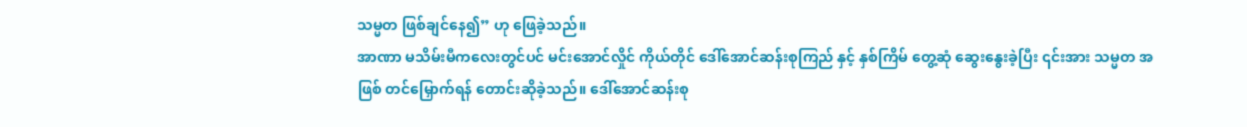သမ္မတ ဖြစ်ချင်နေ၍” ဟု ဖြေခဲ့သည်။
အာဏာ မသိမ်းမီကလေးတွင်ပင် မင်းအောင်လှိုင် ကိုယ်တိုင် ဒေါ်အောင်ဆန်းစုကြည် နှင့် နှစ်ကြိမ် တွေ့ဆုံ ဆွေးနွေးခဲ့ပြီး ၎င်းအား သမ္မတ အဖြစ် တင်မြှောက်ရန် တောင်းဆိုခဲ့သည်။ ဒေါ်အောင်ဆန်းစု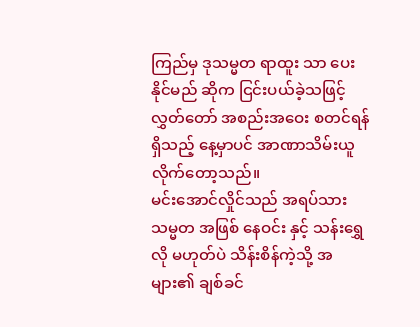ကြည်မှ ဒုသမ္မတ ရာထူး သာ ပေးနိုင်မည် ဆိုက ငြင်းပယ်ခဲ့သဖြင့် လွှတ်တော် အစည်းအဝေး စတင်ရန် ရှိသည့် နေ့မှာပင် အာဏာသိမ်းယူလိုက်တော့သည်။
မင်းအောင်လှိုင်သည် အရပ်သား သမ္မတ အဖြစ် နေဝင်း နှင့် သန်းရွှေ လို မဟုတ်ပဲ သိန်းစိန်ကဲ့သို့ အများ၏ ချစ်ခင်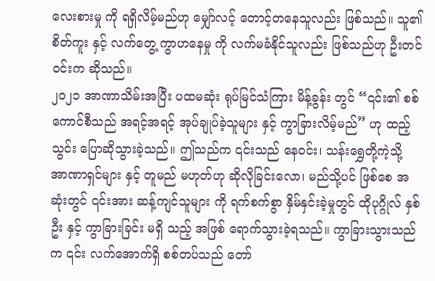လေးစားမှု ကို ရရှိလိမ့်မည်ဟု မျှော်လင့် တောင့်တနေသူလည်း ဖြစ်သည်။ သူ၏ စိတ်ကူး နှင့် လက်တွေ့ ကွာဟနေမှု ကို လက်မခံနိုင်သူလည်း ဖြစ်သည်ဟု ဦးတင်ဝင်းက ဆိုသည်။
၂၀၂၁ အာဏာသိမ်းအပြီး ပထမဆုံး ရုပ်မြင်သံကြား မိန့်ခွန်း တွင် “၎င်း၏ စစ်ကောင်စီသည် အရင့်အရင့် အုပ်ချုပ်ခဲ့သူများ နှင့် ကွာခြားလိမ့်မည်” ဟု ထည့်သွင်း ပြောဆိုသွားခဲ့သည်။ ဤသည်က ၎င်းသည် နေဝင်း၊ သန်းရွှေတို့ကဲ့သို့ အာဏာရှင်များ နှင့် တူမည် မဟုတ်ဟု ဆိုလိုခြင်းလော၊ မည်သို့ပင် ဖြစ်စေ အဆုံးတွင် ၎င်းအား ဆန့်ကျင်သူများ ကို ရက်စက်စွာ နှိမ်နှင်းခဲ့မှုတွင် ထိုပုဂ္ဂိုလ် နှစ်ဦး နှင့် ကွာခြားခြင်း မရှိ သည့် အဖြစ် ရောက်သွားခဲ့ရသည်။ ကွာခြားသွားသည်က ၎င်း လက်အောက်ရှိ စစ်တပ်သည် တော်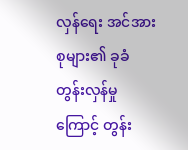လှန်ရေး အင်အား စုများ၏ ခုခံတွန်းလှန်မှု ကြောင့် တွန်း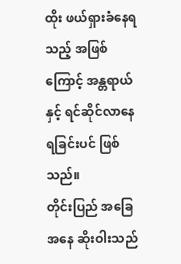ထိုး ဖယ်ရှားခံနေရသည့် အဖြစ် ကြောင့် အန္တရာယ်နှင့် ရင်ဆိုင်လာနေရခြင်းပင် ဖြစ်သည်။
တိုင်းပြည် အခြေအနေ ဆိုးဝါးသည်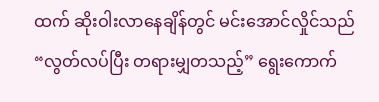ထက် ဆိုးဝါးလာနေချိန်တွင် မင်းအောင်လှိုင်သည် “လွတ်လပ်ပြီး တရားမျှတသည့်” ရွေးကောက်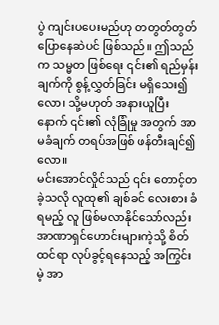ပွဲ ကျင်းပပေးမည်ဟု တတွတ်တွတ် ပြောနေဆဲပင် ဖြစ်သည်။ ဤသည်က သမ္မတ ဖြစ်ရေး ၎င်း၏ ရည်မှန်းချက်ကို စွန့်လွှတ်ခြင်း မရှိသေး၍လော၊ သို့မဟုတ် အနားယူပြီးနောက် ၎င်း၏ လုံခြုံမှု အတွက် အာမခံချက် တရပ်အဖြစ် ဖန်တီးချင်၍ လော။
မင်းအောင်လှိုင်သည် ၎င်း တောင့်တ ခဲ့သလို လူထု၏ ချစ်ခင် လေးစား ခံရမည့် လူ ဖြစ်မလာနိုင်သော်လည်း အာဏာရှင်ဟောင်းများကဲ့သို့ စိတ်ထင်ရာ လုပ်ခွင့်ရနေသည့် အကြွင်းမဲ့ အာ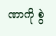ဏာကို စွဲ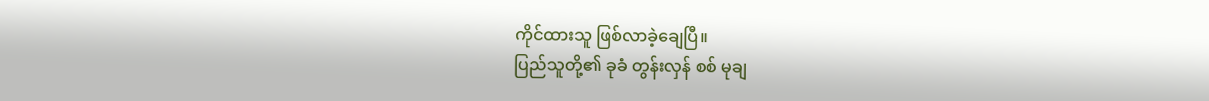ကိုင်ထားသူ ဖြစ်လာခဲ့ချေပြီ။
ပြည်သူတို့၏ ခုခံ တွန်းလှန် စစ် မုချ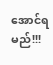အောင်ရမည်!!!